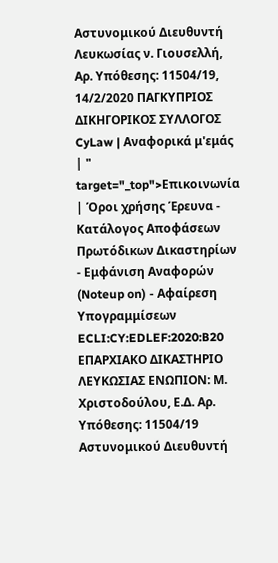Αστυνομικού Διευθυντή Λευκωσίας ν. Γιουσελλή, Αρ. Υπόθεσης: 11504/19, 14/2/2020 ΠΑΓΚΥΠΡΙΟΣ ΔΙΚΗΓΟΡΙΚΟΣ ΣΥΛΛΟΓΟΣ CyLaw | Αναφορικά μ'εμάς | " target="_top">Επικοινωνία | Όροι χρήσης Έρευνα - Κατάλογος Αποφάσεων Πρωτόδικων Δικαστηρίων - Εμφάνιση Αναφορών (Noteup on) - Αφαίρεση Υπογραμμίσεων ECLI:CY:EDLEF:2020:B20 ΕΠΑΡΧΙΑΚΟ ΔΙΚΑΣΤΗΡΙΟ ΛΕΥΚΩΣΙΑΣ ΕΝΩΠΙΟΝ: Μ. Χριστοδούλου, Ε.Δ. Αρ. Υπόθεσης: 11504/19 Αστυνομικού Διευθυντή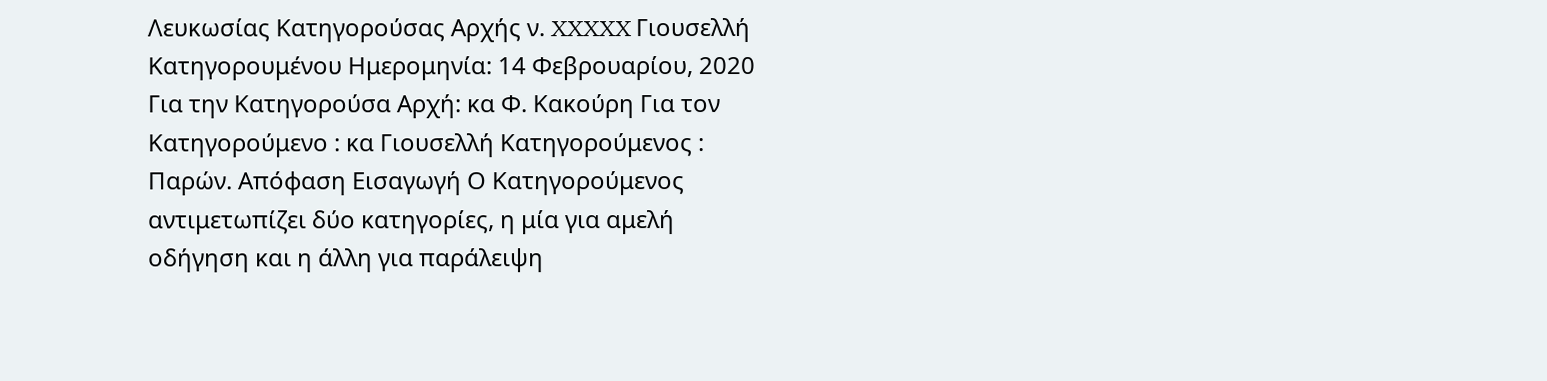Λευκωσίας Κατηγορούσας Αρχής ν. XXXXX Γιουσελλή Κατηγορουμένου Ημερομηνία: 14 Φεβρουαρίου, 2020 Για την Κατηγορούσα Αρχή: κα Φ. Κακούρη Για τον Κατηγορούμενο : κα Γιουσελλή Κατηγορούμενος : Παρών. Απόφαση Εισαγωγή Ο Κατηγορούμενος αντιμετωπίζει δύο κατηγορίες, η μία για αμελή οδήγηση και η άλλη για παράλειψη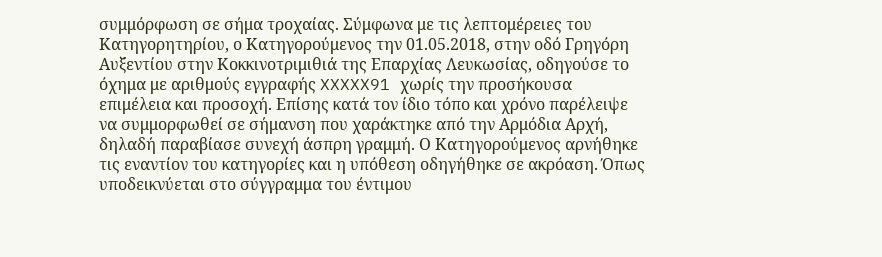συμμόρφωση σε σήμα τροχαίας. Σύμφωνα με τις λεπτομέρειες του Κατηγορητηρίου, ο Κατηγορούμενος την 01.05.2018, στην οδό Γρηγόρη Αυξεντίου στην Κοκκινοτριμιθιά της Επαρχίας Λευκωσίας, οδηγούσε το όχημα με αριθμούς εγγραφής XXXXX91 χωρίς την προσήκουσα επιμέλεια και προσοχή. Επίσης κατά τον ίδιο τόπο και χρόνο παρέλειψε να συμμορφωθεί σε σήμανση που χαράκτηκε από την Αρμόδια Αρχή, δηλαδή παραβίασε συνεχή άσπρη γραμμή. Ο Κατηγορούμενος αρνήθηκε τις εναντίον του κατηγορίες και η υπόθεση οδηγήθηκε σε ακρόαση. Όπως υποδεικνύεται στο σύγγραμμα του έντιμου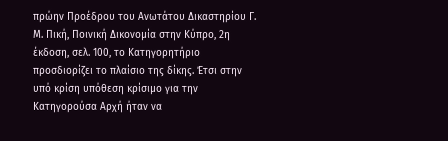πρώην Προέδρου του Ανωτάτου Δικαστηρίου Γ. Μ. Πική, Ποινική Δικονομία στην Κύπρο, 2η έκδοση, σελ. 100, το Κατηγορητήριο προσδιορίζει το πλαίσιο της δίκης. Έτσι στην υπό κρίση υπόθεση κρίσιμο για την Κατηγορούσα Αρχή ήταν να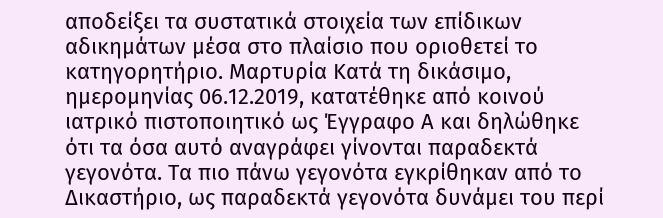αποδείξει τα συστατικά στοιχεία των επίδικων αδικημάτων μέσα στο πλαίσιο που οριοθετεί το κατηγορητήριο. Μαρτυρία Κατά τη δικάσιμο, ημερομηνίας 06.12.2019, κατατέθηκε από κοινού ιατρικό πιστοποιητικό ως Έγγραφο Α και δηλώθηκε ότι τα όσα αυτό αναγράφει γίνονται παραδεκτά γεγονότα. Τα πιο πάνω γεγονότα εγκρίθηκαν από το Δικαστήριο, ως παραδεκτά γεγονότα δυνάμει του περί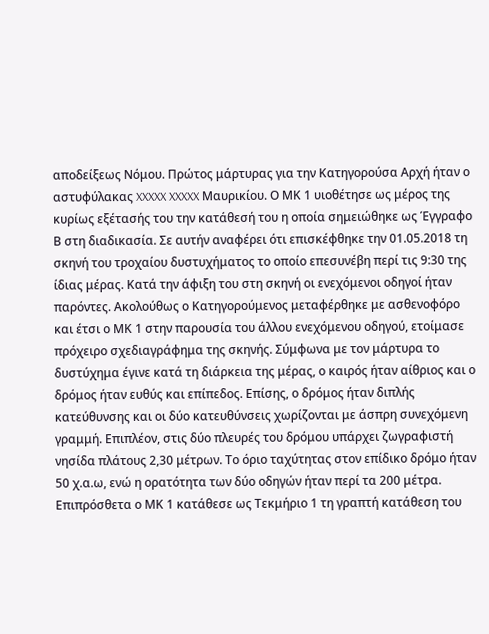αποδείξεως Νόμου. Πρώτος μάρτυρας για την Κατηγορούσα Αρχή ήταν ο αστυφύλακας XXXXX XXXXX Μαυρικίου. Ο ΜΚ 1 υιοθέτησε ως μέρος της κυρίως εξέτασής του την κατάθεσή του η οποία σημειώθηκε ως Έγγραφο Β στη διαδικασία. Σε αυτήν αναφέρει ότι επισκέφθηκε την 01.05.2018 τη σκηνή του τροχαίου δυστυχήματος το οποίο επεσυνέβη περί τις 9:30 της ίδιας μέρας. Κατά την άφιξη του στη σκηνή οι ενεχόμενοι οδηγοί ήταν παρόντες. Ακολούθως ο Κατηγορούμενος μεταφέρθηκε με ασθενοφόρο και έτσι ο ΜΚ 1 στην παρουσία του άλλου ενεχόμενου οδηγού, ετοίμασε πρόχειρο σχεδιαγράφημα της σκηνής. Σύμφωνα με τον μάρτυρα το δυστύχημα έγινε κατά τη διάρκεια της μέρας, ο καιρός ήταν αίθριος και ο δρόμος ήταν ευθύς και επίπεδος. Επίσης, ο δρόμος ήταν διπλής κατεύθυνσης και οι δύο κατευθύνσεις χωρίζονται με άσπρη συνεχόμενη γραμμή. Επιπλέον, στις δύο πλευρές του δρόμου υπάρχει ζωγραφιστή νησίδα πλάτους 2,30 μέτρων. Το όριο ταχύτητας στον επίδικο δρόμο ήταν 50 χ.α.ω, ενώ η ορατότητα των δύο οδηγών ήταν περί τα 200 μέτρα. Επιπρόσθετα ο ΜΚ 1 κατάθεσε ως Τεκμήριο 1 τη γραπτή κατάθεση του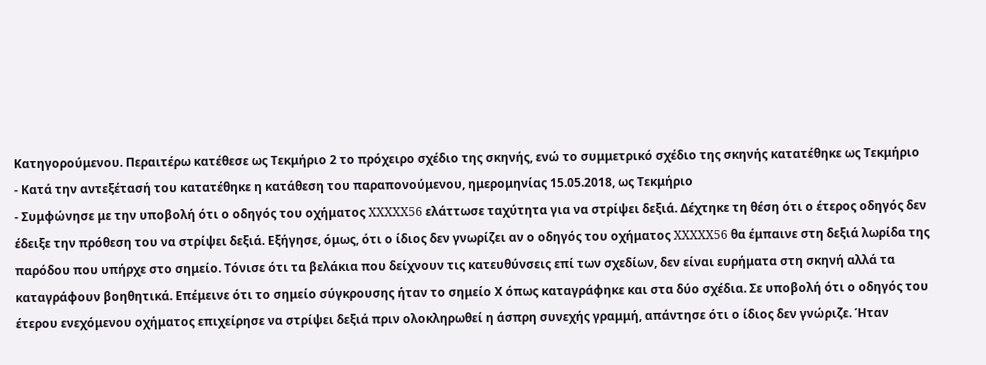Κατηγορούμενου. Περαιτέρω κατέθεσε ως Τεκμήριο 2 το πρόχειρο σχέδιο της σκηνής, ενώ το συμμετρικό σχέδιο της σκηνής κατατέθηκε ως Τεκμήριο
- Κατά την αντεξέτασή του κατατέθηκε η κατάθεση του παραπονούμενου, ημερομηνίας 15.05.2018, ως Τεκμήριο
- Συμφώνησε με την υποβολή ότι ο οδηγός του οχήματος XXXXX56 ελάττωσε ταχύτητα για να στρίψει δεξιά. Δέχτηκε τη θέση ότι ο έτερος οδηγός δεν έδειξε την πρόθεση του να στρίψει δεξιά. Εξήγησε, όμως, ότι ο ίδιος δεν γνωρίζει αν ο οδηγός του οχήματος XXXXX56 θα έμπαινε στη δεξιά λωρίδα της παρόδου που υπήρχε στο σημείο. Τόνισε ότι τα βελάκια που δείχνουν τις κατευθύνσεις επί των σχεδίων, δεν είναι ευρήματα στη σκηνή αλλά τα καταγράφουν βοηθητικά. Επέμεινε ότι το σημείο σύγκρουσης ήταν το σημείο Χ όπως καταγράφηκε και στα δύο σχέδια. Σε υποβολή ότι ο οδηγός του έτερου ενεχόμενου οχήματος επιχείρησε να στρίψει δεξιά πριν ολοκληρωθεί η άσπρη συνεχής γραμμή, απάντησε ότι ο ίδιος δεν γνώριζε. Ήταν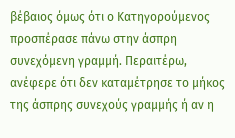βέβαιος όμως ότι ο Κατηγορούμενος προσπέρασε πάνω στην άσπρη συνεχόμενη γραμμή. Περαιτέρω, ανέφερε ότι δεν καταμέτρησε το μήκος της άσπρης συνεχούς γραμμής ή αν η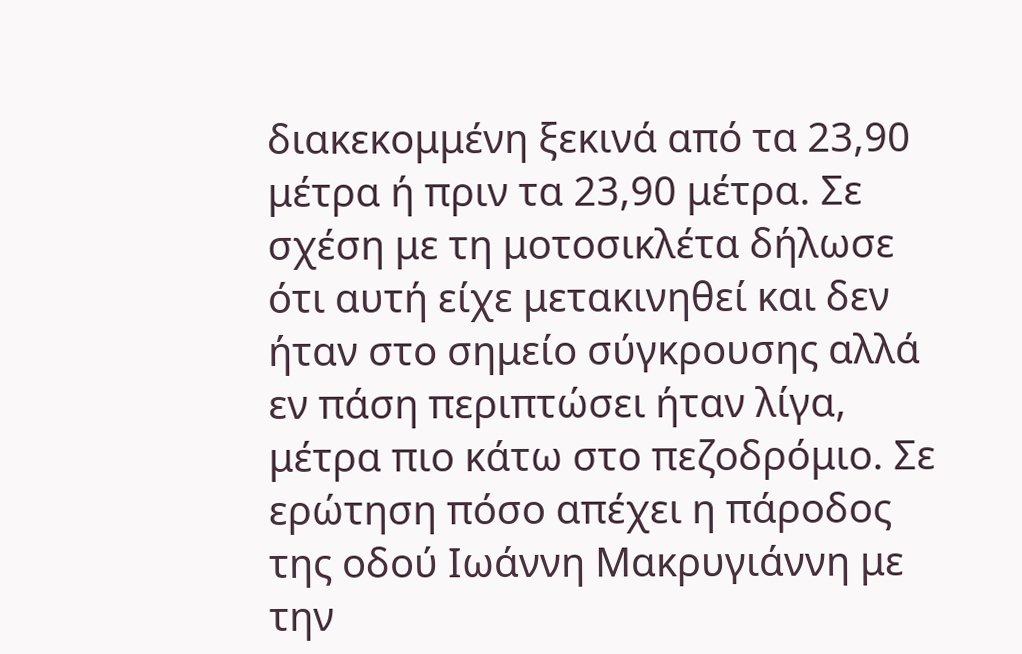διακεκομμένη ξεκινά από τα 23,90 μέτρα ή πριν τα 23,90 μέτρα. Σε σχέση με τη μοτοσικλέτα δήλωσε ότι αυτή είχε μετακινηθεί και δεν ήταν στο σημείο σύγκρουσης αλλά εν πάση περιπτώσει ήταν λίγα, μέτρα πιο κάτω στο πεζοδρόμιο. Σε ερώτηση πόσο απέχει η πάροδος της οδού Ιωάννη Μακρυγιάννη με την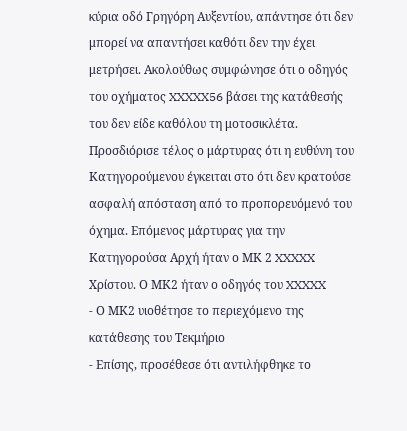κύρια οδό Γρηγόρη Αυξεντίου, απάντησε ότι δεν μπορεί να απαντήσει καθότι δεν την έχει μετρήσει. Ακολούθως συμφώνησε ότι ο οδηγός του οχήματος XXXXX56 βάσει της κατάθεσής του δεν είδε καθόλου τη μοτοσικλέτα. Προσδιόρισε τέλος ο μάρτυρας ότι η ευθύνη του Κατηγορούμενου έγκειται στο ότι δεν κρατούσε ασφαλή απόσταση από το προπορευόμενό του όχημα. Επόμενος μάρτυρας για την Κατηγορούσα Αρχή ήταν ο ΜΚ 2 XXXXX Χρίστου. Ο ΜΚ2 ήταν ο οδηγός του XXXXX
- Ο ΜΚ2 υιοθέτησε το περιεχόμενο της κατάθεσης του Τεκμήριο
- Επίσης, προσέθεσε ότι αντιλήφθηκε το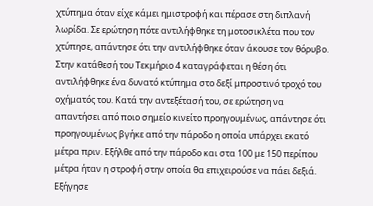χτύπημα όταν είχε κάμει ημιστροφή και πέρασε στη διπλανή λωρίδα. Σε ερώτηση πότε αντιλήφθηκε τη μοτοσικλέτα που τον χτύπησε, απάντησε ότι την αντιλήφθηκε όταν άκουσε τον θόρυβο. Στην κατάθεσή του Τεκμήριο 4 καταγράφεται η θέση ότι αντιλήφθηκε ένα δυνατό κτύπημα στο δεξί μπροστινό τροχό του οχήματός του. Κατά την αντεξέτασή του, σε ερώτηση να απαντήσει από ποιο σημείο κινείτο προηγουμένως, απάντησε ότι προηγουμένως βγήκε από την πάροδο η οποία υπάρχει εκατό μέτρα πριν. Εξήλθε από την πάροδο και στα 100 με 150 περίπου μέτρα ήταν η στροφή στην οποία θα επιχειρούσε να πάει δεξιά. Εξήγησε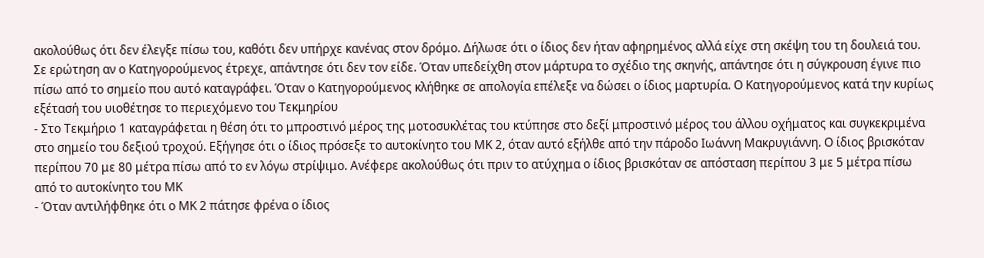ακολούθως ότι δεν έλεγξε πίσω του, καθότι δεν υπήρχε κανένας στον δρόμο. Δήλωσε ότι ο ίδιος δεν ήταν αφηρημένος αλλά είχε στη σκέψη του τη δουλειά του. Σε ερώτηση αν ο Κατηγορούμενος έτρεχε, απάντησε ότι δεν τον είδε. Όταν υπεδείχθη στον μάρτυρα το σχέδιο της σκηνής, απάντησε ότι η σύγκρουση έγινε πιο πίσω από το σημείο που αυτό καταγράφει. Όταν ο Κατηγορούμενος κλήθηκε σε απολογία επέλεξε να δώσει ο ίδιος μαρτυρία. Ο Κατηγορούμενος κατά την κυρίως εξέτασή του υιοθέτησε το περιεχόμενο του Τεκμηρίου
- Στο Τεκμήριο 1 καταγράφεται η θέση ότι το μπροστινό μέρος της μοτοσυκλέτας του κτύπησε στο δεξί μπροστινό μέρος του άλλου οχήματος και συγκεκριμένα στο σημείο του δεξιού τροχού. Εξήγησε ότι ο ίδιος πρόσεξε το αυτοκίνητο του ΜΚ 2, όταν αυτό εξήλθε από την πάροδο Ιωάννη Μακρυγιάννη. Ο ίδιος βρισκόταν περίπου 70 με 80 μέτρα πίσω από το εν λόγω στρίψιμο. Ανέφερε ακολούθως ότι πριν το ατύχημα ο ίδιος βρισκόταν σε απόσταση περίπου 3 με 5 μέτρα πίσω από το αυτοκίνητο του ΜΚ
- Όταν αντιλήφθηκε ότι ο ΜΚ 2 πάτησε φρένα ο ίδιος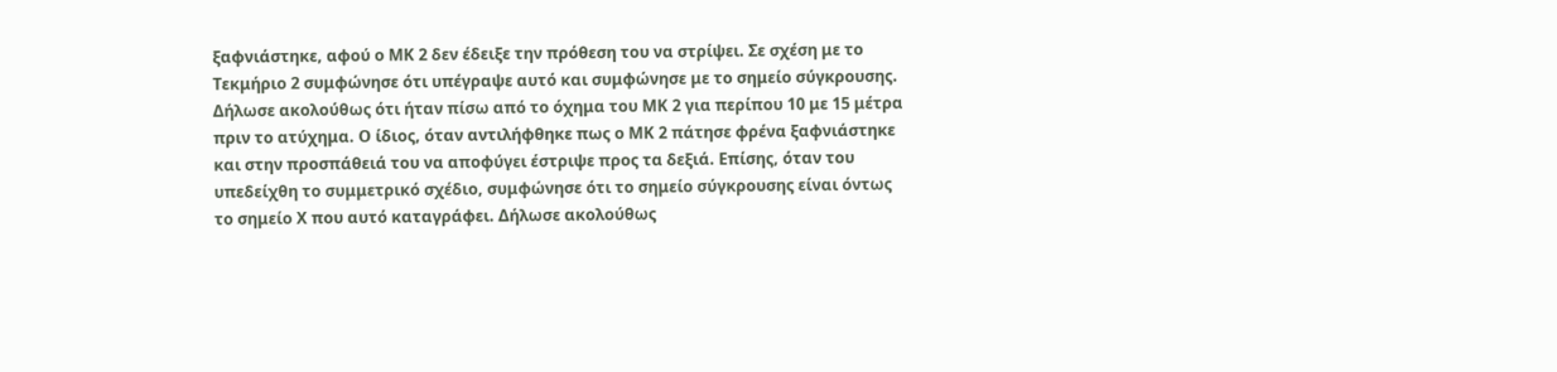ξαφνιάστηκε, αφού ο ΜΚ 2 δεν έδειξε την πρόθεση του να στρίψει. Σε σχέση με το Τεκμήριο 2 συμφώνησε ότι υπέγραψε αυτό και συμφώνησε με το σημείο σύγκρουσης. Δήλωσε ακολούθως ότι ήταν πίσω από το όχημα του ΜΚ 2 για περίπου 10 με 15 μέτρα πριν το ατύχημα. Ο ίδιος, όταν αντιλήφθηκε πως ο ΜΚ 2 πάτησε φρένα ξαφνιάστηκε και στην προσπάθειά του να αποφύγει έστριψε προς τα δεξιά. Επίσης, όταν του υπεδείχθη το συμμετρικό σχέδιο, συμφώνησε ότι το σημείο σύγκρουσης είναι όντως το σημείο Χ που αυτό καταγράφει. Δήλωσε ακολούθως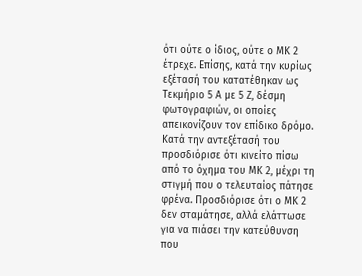ότι ούτε ο ίδιος, ούτε ο ΜΚ 2 έτρεχε. Επίσης, κατά την κυρίως εξέτασή του κατατέθηκαν ως Τεκμήριο 5 Α με 5 Ζ, δέσμη φωτογραφιών, οι οποίες απεικονίζουν τον επίδικο δρόμο. Κατά την αντεξέτασή του προσδιόρισε ότι κινείτο πίσω από το όχημα του ΜΚ 2, μέχρι τη στιγμή που ο τελευταίος πάτησε φρένα. Προσδιόρισε ότι ο ΜΚ 2 δεν σταμάτησε, αλλά ελάττωσε για να πιάσει την κατεύθυνση που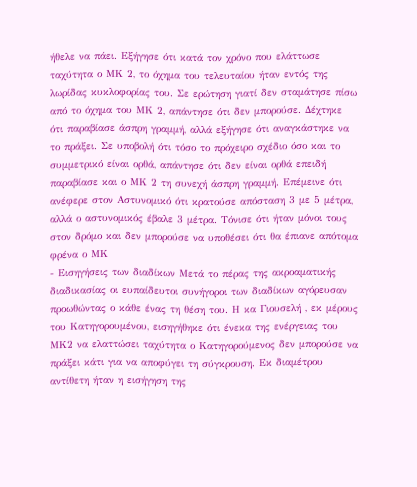ήθελε να πάει. Εξήγησε ότι κατά τον χρόνο που ελάττωσε ταχύτητα ο ΜΚ 2, το όχημα του τελευταίου ήταν εντός της λωρίδας κυκλοφορίας του. Σε ερώτηση γιατί δεν σταμάτησε πίσω από το όχημα του ΜΚ 2, απάντησε ότι δεν μπορούσε. Δέχτηκε ότι παραβίασε άσπρη γραμμή, αλλά εξήγησε ότι αναγκάστηκε να το πράξει. Σε υποβολή ότι τόσο το πρόχειρο σχέδιο όσο και το συμμετρικό είναι ορθά, απάντησε ότι δεν είναι ορθά επειδή παραβίασε και ο ΜΚ 2 τη συνεχή άσπρη γραμμή. Επέμεινε ότι ανέφερε στον Αστυνομικό ότι κρατούσε απόσταση 3 με 5 μέτρα, αλλά ο αστυνομικός έβαλε 3 μέτρα. Τόνισε ότι ήταν μόνοι τους στον δρόμο και δεν μπορούσε να υποθέσει ότι θα έπιανε απότομα φρένα ο ΜΚ
- Εισηγήσεις των διαδίκων Μετά το πέρας της ακροαματικής διαδικασίας οι ευπαίδευτοι συνήγοροι των διαδίκων αγόρευσαν προωθώντας ο κάθε ένας τη θέση του. Η κα Γιουσελή , εκ μέρους του Κατηγορουμένου, εισηγήθηκε ότι ένεκα της ενέργειας του ΜΚ2 να ελαττώσει ταχύτητα ο Κατηγορούμενος δεν μπορούσε να πράξει κάτι για να αποφύγει τη σύγκρουση. Εκ διαμέτρου αντίθετη ήταν η εισήγηση της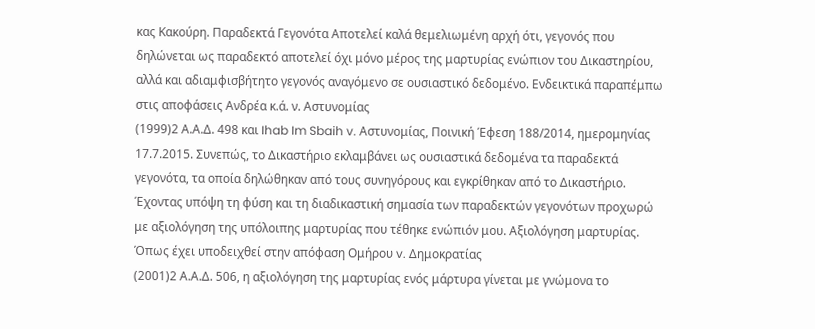κας Κακούρη. Παραδεκτά Γεγονότα Αποτελεί καλά θεμελιωμένη αρχή ότι, γεγονός που δηλώνεται ως παραδεκτό αποτελεί όχι μόνο μέρος της μαρτυρίας ενώπιον του Δικαστηρίου, αλλά και αδιαμφισβήτητο γεγονός αναγόμενο σε ουσιαστικό δεδομένο. Ενδεικτικά παραπέμπω στις αποφάσεις Ανδρέα κ.ά. ν. Αστυνομίας
(1999)2 Α.Α.Δ. 498 και Ihab Im Sbaih v. Αστυνομίας, Ποινική Έφεση 188/2014, ημερομηνίας 17.7.2015. Συνεπώς, το Δικαστήριο εκλαμβάνει ως ουσιαστικά δεδομένα τα παραδεκτά γεγονότα, τα οποία δηλώθηκαν από τους συνηγόρους και εγκρίθηκαν από το Δικαστήριο. Έχοντας υπόψη τη φύση και τη διαδικαστική σημασία των παραδεκτών γεγονότων προχωρώ με αξιολόγηση της υπόλοιπης μαρτυρίας που τέθηκε ενώπιόν μου. Αξιολόγηση μαρτυρίας. Όπως έχει υποδειχθεί στην απόφαση Ομήρου v. Δημοκρατίας
(2001)2 Α.Α.Δ. 506, η αξιολόγηση της μαρτυρίας ενός μάρτυρα γίνεται με γνώμονα το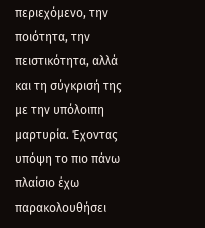περιεχόμενο, την ποιότητα, την πειστικότητα, αλλά και τη σύγκρισή της με την υπόλοιπη μαρτυρία. Έχοντας υπόψη το πιο πάνω πλαίσιο έχω παρακολουθήσει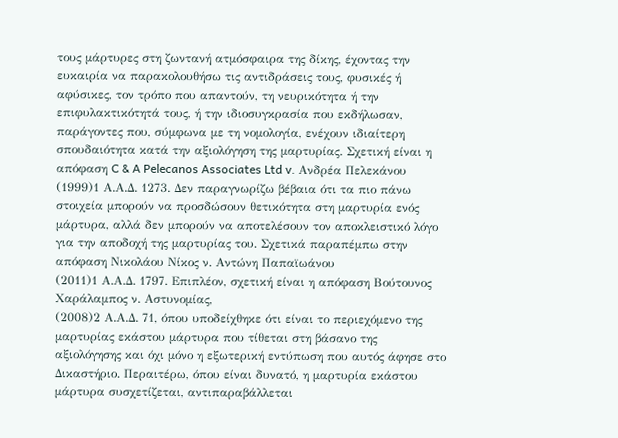τους μάρτυρες στη ζωντανή ατμόσφαιρα της δίκης, έχοντας την ευκαιρία να παρακολουθήσω τις αντιδράσεις τους, φυσικές ή αφύσικες, τον τρόπο που απαντούν, τη νευρικότητα ή την επιφυλακτικότητά τους, ή την ιδιοσυγκρασία που εκδήλωσαν, παράγοντες που, σύμφωνα με τη νομολογία, ενέχουν ιδιαίτερη σπουδαιότητα κατά την αξιολόγηση της μαρτυρίας. Σχετική είναι η απόφαση C & A Pelecanos Associates Ltd v. Ανδρέα Πελεκάνου
(1999)1 Α.Α.Δ. 1273. Δεν παραγνωρίζω βέβαια ότι τα πιο πάνω στοιχεία μπορούν να προσδώσουν θετικότητα στη μαρτυρία ενός μάρτυρα, αλλά δεν μπορούν να αποτελέσουν τον αποκλειστικό λόγο για την αποδοχή της μαρτυρίας του. Σχετικά παραπέμπω στην απόφαση Νικολάου Νίκος ν. Aντώνη Παπαϊωάνου
(2011)1 Α.Α.Δ. 1797. Επιπλέον, σχετική είναι η απόφαση Βούτουνος Χαράλαμπος ν. Αστυνομίας,
(2008)2 Α.Α.Δ. 71, όπου υποδείχθηκε ότι είναι το περιεχόμενο της μαρτυρίας εκάστου μάρτυρα που τίθεται στη βάσανο της αξιολόγησης και όχι μόνο η εξωτερική εντύπωση που αυτός άφησε στο Δικαστήριο. Περαιτέρω, όπου είναι δυνατό, η μαρτυρία εκάστου μάρτυρα συσχετίζεται, αντιπαραβάλλεται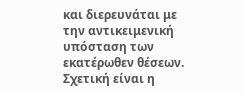και διερευνάται με την αντικειμενική υπόσταση των εκατέρωθεν θέσεων. Σχετική είναι η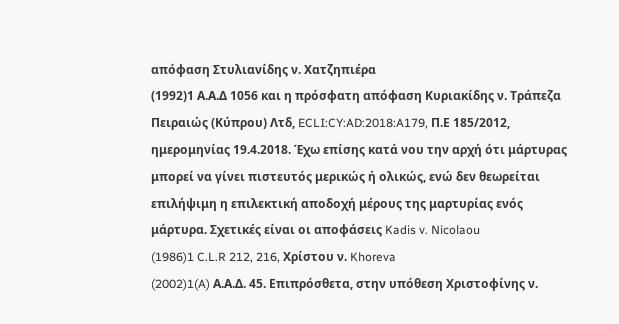απόφαση Στυλιανίδης ν. Χατζηπιέρα
(1992)1 Α.Α.Δ 1056 και η πρόσφατη απόφαση Κυριακίδης ν. Τράπεζα Πειραιώς (Κύπρου) Λτδ, ECLI:CY:AD:2018:A179, Π.Ε 185/2012, ημερομηνίας 19.4.2018. Έχω επίσης κατά νου την αρχή ότι μάρτυρας μπορεί να γίνει πιστευτός μερικώς ή ολικώς, ενώ δεν θεωρείται επιλήψιμη η επιλεκτική αποδοχή μέρους της μαρτυρίας ενός μάρτυρα. Σχετικές είναι οι αποφάσεις Kadis v. Nicolaou
(1986)1 C.L.R 212, 216, Χρίστου ν. Khoreva
(2002)1(A) Α.Α.Δ. 45. Επιπρόσθετα, στην υπόθεση Χριστοφίνης ν.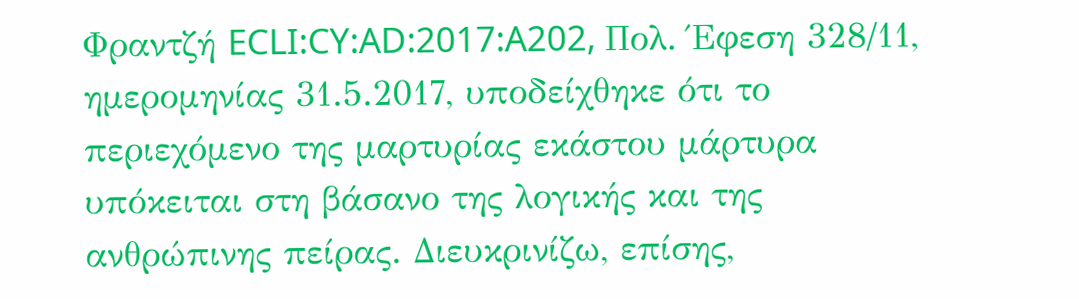Φραντζή ECLI:CY:AD:2017:A202, Πολ. Έφεση 328/11, ημερομηνίας 31.5.2017, υποδείχθηκε ότι το περιεχόμενο της μαρτυρίας εκάστου μάρτυρα υπόκειται στη βάσανο της λογικής και της ανθρώπινης πείρας. Διευκρινίζω, επίσης,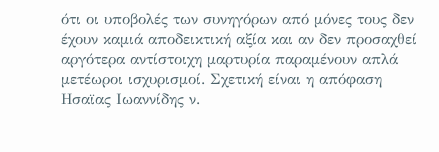ότι οι υποβολές των συνηγόρων από μόνες τους δεν έχουν καμιά αποδεικτική αξία και αν δεν προσαχθεί αργότερα αντίστοιχη μαρτυρία παραμένουν απλά μετέωροι ισχυρισμοί. Σχετική είναι η απόφαση Ησαϊας Ιωαννίδης ν.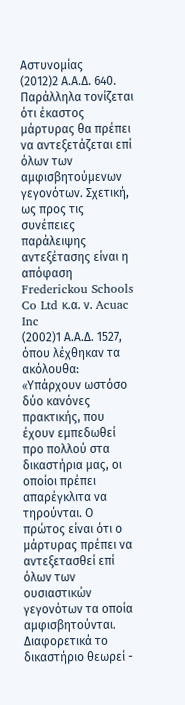Αστυνομίας
(2012)2 Α.Α.Δ. 640. Παράλληλα τονίζεται ότι έκαστος μάρτυρας θα πρέπει να αντεξετάζεται επί όλων των αμφισβητούμενων γεγονότων. Σχετική, ως προς τις συνέπειες παράλειψης αντεξέτασης είναι η απόφαση Frederickou Schools Co Ltd κ.α. ν. Acuac Inc
(2002)1 Α.Α.Δ. 1527, όπου λέχθηκαν τα ακόλουθα: «Yπάρχουν ωστόσο δύο κανόνες πρακτικής, που έχουν εμπεδωθεί προ πολλού στα δικαστήρια μας, οι οποίοι πρέπει απαρέγκλιτα να τηρούνται. Ο πρώτος είναι ότι ο μάρτυρας πρέπει να αντεξετασθεί επί όλων των ουσιαστικών γεγονότων τα οποία αμφισβητούνται. Διαφορετικά το δικαστήριο θεωρεί -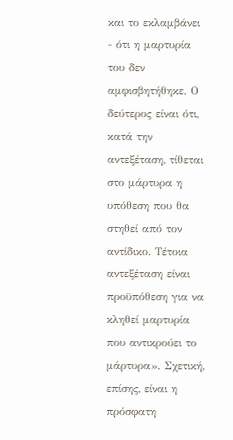και το εκλαμβάνει - ότι η μαρτυρία του δεν αμφισβητήθηκε. Ο δεύτερος είναι ότι, κατά την αντεξέταση, τίθεται στο μάρτυρα η υπόθεση που θα στηθεί από τον αντίδικο. Τέτοια αντεξέταση είναι προϋπόθεση για να κληθεί μαρτυρία που αντικρούει το μάρτυρα». Σχετική, επίσης, είναι η πρόσφατη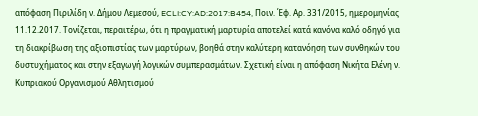απόφαση Πιριλίδη ν. Δήμου Λεμεσού, ECLI:CY:AD:2017:B454, Ποιν. Έφ. Αρ. 331/2015, ημερομηνίας 11.12.2017. Τονίζεται, περαιτέρω, ότι η πραγματική μαρτυρία αποτελεί κατά κανόνα καλό οδηγό για τη διακρίβωση της αξιοπιστίας των μαρτύρων, βοηθά στην καλύτερη κατανόηση των συνθηκών του δυστυχήματος και στην εξαγωγή λογικών συμπερασμάτων. Σχετική είναι η απόφαση Νικήτα Ελένη ν. Κυπριακού Οργανισμού Αθλητισμού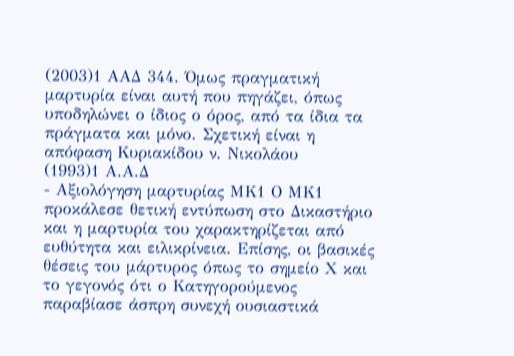(2003)1 ΑΑΔ 344. Όμως πραγματική μαρτυρία είναι αυτή που πηγάζει, όπως υποδηλώνει ο ίδιος ο όρος, από τα ίδια τα πράγματα και μόνο. Σχετική είναι η απόφαση Κυριακίδου ν. Νικολάου
(1993)1 Α.Α.Δ
- Αξιολόγηση μαρτυρίας ΜΚ1 Ο ΜΚ1 προκάλεσε θετική εντύπωση στο Δικαστήριο και η μαρτυρία του χαρακτηρίζεται από ευθύτητα και ειλικρίνεια. Επίσης, οι βασικές θέσεις του μάρτυρος όπως το σημείο Χ και το γεγονός ότι ο Κατηγορούμενος παραβίασε άσπρη συνεχή ουσιαστικά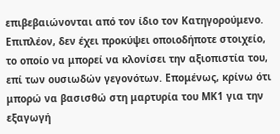επιβεβαιώνονται από τον ίδιο τον Κατηγορούμενο. Επιπλέον, δεν έχει προκύψει οποιοδήποτε στοιχείο, το οποίο να μπορεί να κλονίσει την αξιοπιστία του, επί των ουσιωδών γεγονότων. Επομένως, κρίνω ότι μπορώ να βασισθώ στη μαρτυρία του ΜΚ1 για την εξαγωγή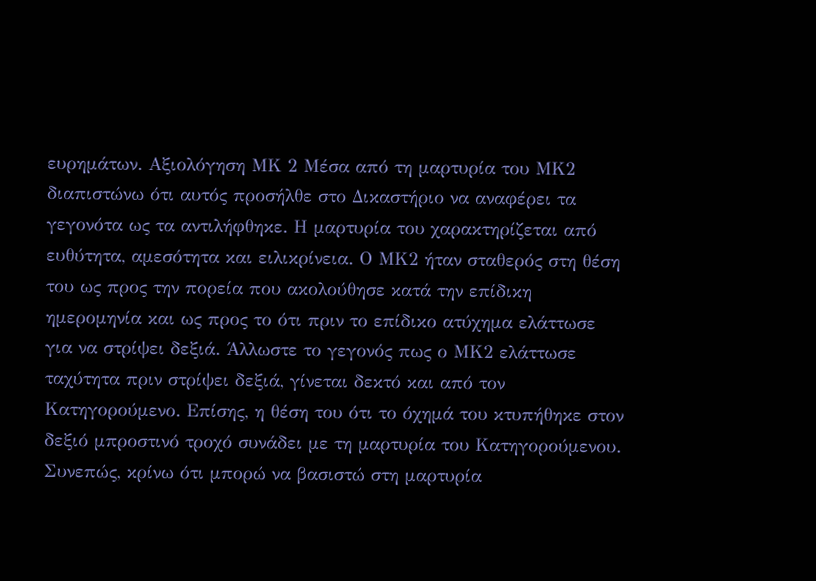ευρημάτων. Αξιολόγηση ΜΚ 2 Μέσα από τη μαρτυρία του ΜΚ2 διαπιστώνω ότι αυτός προσήλθε στο Δικαστήριο να αναφέρει τα γεγονότα ως τα αντιλήφθηκε. Η μαρτυρία του χαρακτηρίζεται από ευθύτητα, αμεσότητα και ειλικρίνεια. Ο ΜΚ2 ήταν σταθερός στη θέση του ως προς την πορεία που ακολούθησε κατά την επίδικη ημερομηνία και ως προς το ότι πριν το επίδικο ατύχημα ελάττωσε για να στρίψει δεξιά. Άλλωστε το γεγονός πως ο ΜΚ2 ελάττωσε ταχύτητα πριν στρίψει δεξιά, γίνεται δεκτό και από τον Κατηγορούμενο. Επίσης, η θέση του ότι το όχημά του κτυπήθηκε στον δεξιό μπροστινό τροχό συνάδει με τη μαρτυρία του Κατηγορούμενου. Συνεπώς, κρίνω ότι μπορώ να βασιστώ στη μαρτυρία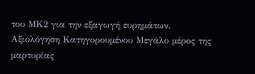του ΜΚ2 για την εξαγωγή ευρημάτων. Αξιολόγηση Κατηγορουμένου Μεγάλο μέρος της μαρτυρίας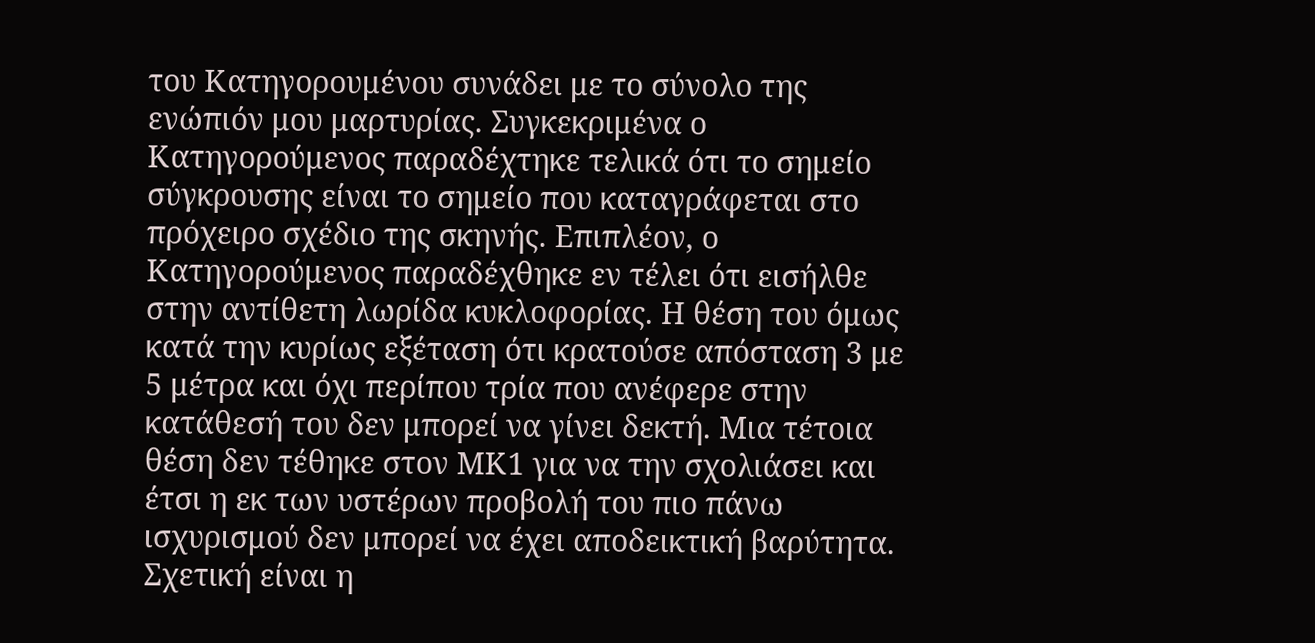του Κατηγορουμένου συνάδει με το σύνολο της ενώπιόν μου μαρτυρίας. Συγκεκριμένα ο Κατηγορούμενος παραδέχτηκε τελικά ότι το σημείο σύγκρουσης είναι το σημείο που καταγράφεται στο πρόχειρο σχέδιο της σκηνής. Επιπλέον, ο Κατηγορούμενος παραδέχθηκε εν τέλει ότι εισήλθε στην αντίθετη λωρίδα κυκλοφορίας. Η θέση του όμως κατά την κυρίως εξέταση ότι κρατούσε απόσταση 3 με 5 μέτρα και όχι περίπου τρία που ανέφερε στην κατάθεσή του δεν μπορεί να γίνει δεκτή. Μια τέτοια θέση δεν τέθηκε στον ΜΚ1 για να την σχολιάσει και έτσι η εκ των υστέρων προβολή του πιο πάνω ισχυρισμού δεν μπορεί να έχει αποδεικτική βαρύτητα. Σχετική είναι η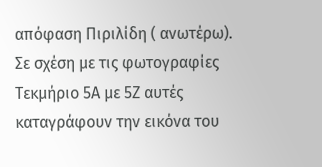απόφαση Πιριλίδη ( ανωτέρω). Σε σχέση με τις φωτογραφίες Τεκμήριο 5Α με 5Ζ αυτές καταγράφουν την εικόνα του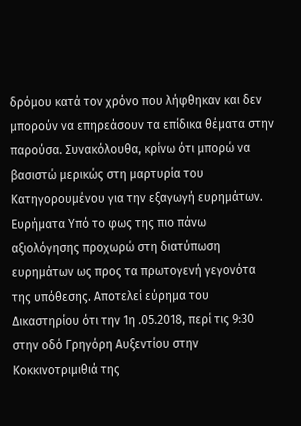δρόμου κατά τον χρόνο που λήφθηκαν και δεν μπορούν να επηρεάσουν τα επίδικα θέματα στην παρούσα. Συνακόλουθα, κρίνω ότι μπορώ να βασιστώ μερικώς στη μαρτυρία του Κατηγορουμένου για την εξαγωγή ευρημάτων. Ευρήματα Υπό το φως της πιο πάνω αξιολόγησης προχωρώ στη διατύπωση ευρημάτων ως προς τα πρωτογενή γεγονότα της υπόθεσης. Αποτελεί εύρημα του Δικαστηρίου ότι την 1η .05.2018, περί τις 9:30 στην οδό Γρηγόρη Αυξεντίου στην Κοκκινοτριμιθιά της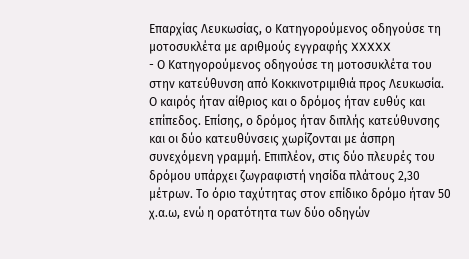Επαρχίας Λευκωσίας, ο Κατηγορούμενος οδηγούσε τη μοτοσυκλέτα με αριθμούς εγγραφής XXXXX
- Ο Κατηγορούμενος οδηγούσε τη μοτοσυκλέτα του στην κατεύθυνση από Κοκκινοτριμιθιά προς Λευκωσία. Ο καιρός ήταν αίθριος και ο δρόμος ήταν ευθύς και επίπεδος. Επίσης, ο δρόμος ήταν διπλής κατεύθυνσης και οι δύο κατευθύνσεις χωρίζονται με άσπρη συνεχόμενη γραμμή. Επιπλέον, στις δύο πλευρές του δρόμου υπάρχει ζωγραφιστή νησίδα πλάτους 2,30 μέτρων. Το όριο ταχύτητας στον επίδικο δρόμο ήταν 50 χ.α.ω, ενώ η ορατότητα των δύο οδηγών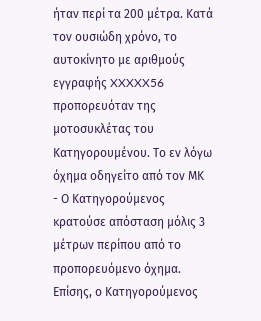ήταν περί τα 200 μέτρα. Κατά τον ουσιώδη χρόνο, το αυτοκίνητο με αριθμούς εγγραφής XXXXX56 προπορευόταν της μοτοσυκλέτας του Κατηγορουμένου. Το εν λόγω όχημα οδηγείτο από τον ΜΚ
- Ο Κατηγορούμενος κρατούσε απόσταση μόλις 3 μέτρων περίπου από το προπορευόμενο όχημα. Επίσης, ο Κατηγορούμενος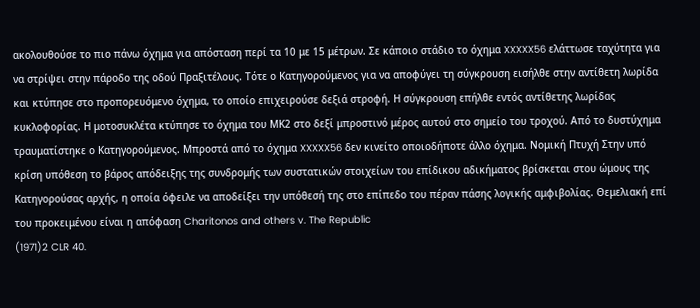ακολουθούσε το πιο πάνω όχημα για απόσταση περί τα 10 με 15 μέτρων. Σε κάποιο στάδιο το όχημα XXXXX56 ελάττωσε ταχύτητα για να στρίψει στην πάροδο της οδού Πραξιτέλους. Τότε ο Κατηγορούμενος για να αποφύγει τη σύγκρουση εισήλθε στην αντίθετη λωρίδα και κτύπησε στο προπορευόμενο όχημα, το οποίο επιχειρούσε δεξιά στροφή. Η σύγκρουση επήλθε εντός αντίθετης λωρίδας κυκλοφορίας. Η μοτοσυκλέτα κτύπησε το όχημα του ΜΚ2 στο δεξί μπροστινό μέρος αυτού στο σημείο του τροχού. Από το δυστύχημα τραυματίστηκε ο Κατηγορούμενος. Μπροστά από το όχημα XXXXX56 δεν κινείτο οποιοδήποτε άλλο όχημα. Νομική Πτυχή Στην υπό κρίση υπόθεση το βάρος απόδειξης της συνδρομής των συστατικών στοιχείων του επίδικου αδικήματος βρίσκεται στου ώμους της Κατηγορούσας αρχής, η οποία όφειλε να αποδείξει την υπόθεσή της στο επίπεδο του πέραν πάσης λογικής αμφιβολίας. Θεμελιακή επί του προκειμένου είναι η απόφαση Charitonos and others v. The Republic
(1971)2 CLR 40.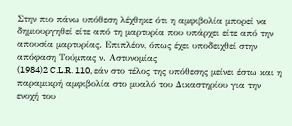Στην πιο πάνω υπόθεση λέχθηκε ότι η αμφιβολία μπορεί να δημιουργηθεί είτε από τη μαρτυρία που υπάρχει είτε από την απουσία μαρτυρίας. Επιπλέον, όπως έχει υποδειχθεί στην απόφαση Τούμπας ν. Αστυνομίας
(1984)2 C.L.R. 110, εάν στο τέλος της υπόθεσης μείνει έστω και η παραμικρή αμφιβολία στο μυαλό του Δικαστηρίου για την ενοχή του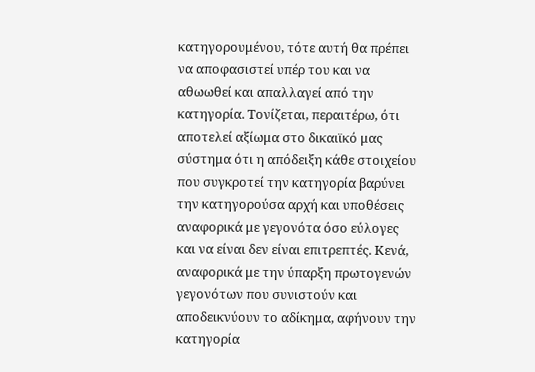κατηγορουμένου, τότε αυτή θα πρέπει να αποφασιστεί υπέρ του και να αθωωθεί και απαλλαγεί από την κατηγορία. Τονίζεται, περαιτέρω, ότι αποτελεί αξίωμα στο δικαιϊκό μας σύστημα ότι η απόδειξη κάθε στοιχείου που συγκροτεί την κατηγορία βαρύνει την κατηγορούσα αρχή και υποθέσεις αναφορικά με γεγονότα όσο εύλογες και να είναι δεν είναι επιτρεπτές. Κενά, αναφορικά με την ύπαρξη πρωτογενών γεγονότων που συνιστούν και αποδεικνύουν το αδίκημα, αφήνουν την κατηγορία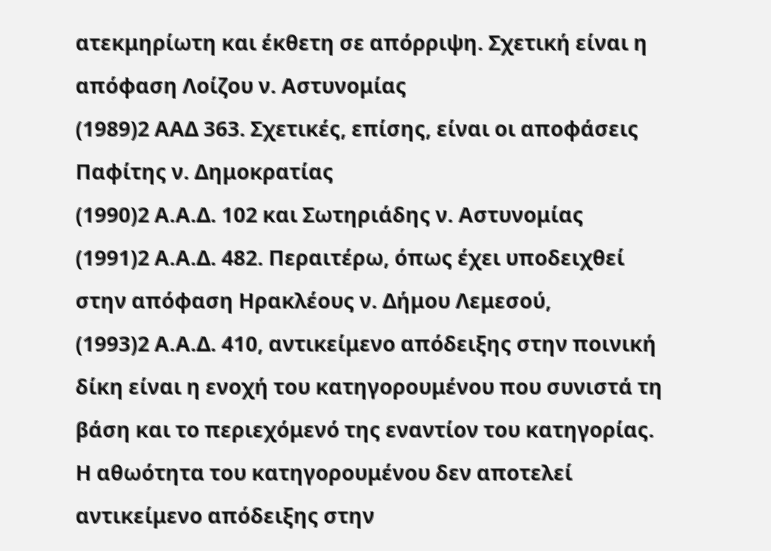ατεκμηρίωτη και έκθετη σε απόρριψη. Σχετική είναι η απόφαση Λοίζου ν. Αστυνομίας
(1989)2 ΑΑΔ 363. Σχετικές, επίσης, είναι οι αποφάσεις Παφίτης ν. Δημοκρατίας
(1990)2 Α.Α.Δ. 102 και Σωτηριάδης ν. Αστυνομίας
(1991)2 Α.Α.Δ. 482. Περαιτέρω, όπως έχει υποδειχθεί στην απόφαση Ηρακλέους ν. Δήμου Λεμεσού,
(1993)2 Α.Α.Δ. 410, αντικείμενο απόδειξης στην ποινική δίκη είναι η ενοχή του κατηγορουμένου που συνιστά τη βάση και το περιεχόμενό της εναντίον του κατηγορίας. Η αθωότητα του κατηγορουμένου δεν αποτελεί αντικείμενο απόδειξης στην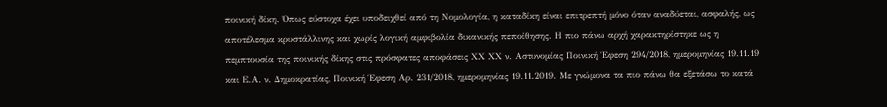ποινική δίκη. Όπως εύστοχα έχει υποδειχθεί από τη Νομολογία, η καταδίκη είναι επιτρεπτή μόνο όταν αναδύεται, ασφαλής, ως αποτέλεσμα κρυστάλλινης και χωρίς λογική αμφιβολία δικανικής πεποίθησης. Η πιο πάνω αρχή χαρακτηρίστηκε ως η πεμπτουσία της ποινικής δίκης στις πρόσφατες αποφάσεις ΧΧ ΧΧ ν. Αστυνομίας Ποινική Έφεση 294/2018, ημερομηνίας 19.11.19 και Ε.Α. ν. Δημοκρατίας, Ποινική Έφεση Αρ. 231/2018, ημερομηνίας 19.11.2019. Με γνώμονα τα πιο πάνω θα εξετάσω το κατά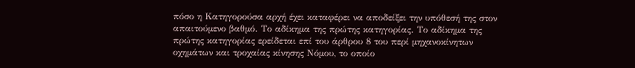πόσο η Κατηγορούσα αρχή έχει καταφέρει να αποδείξει την υπόθεσή της στον απαιτούμενο βαθμό. Το αδίκημα της πρώτης κατηγορίας. Το αδίκημα της πρώτης κατηγορίας ερείδεται επί του άρθρου 8 του περί μηχανοκίνητων οχημάτων και τροχαίας κίνησης Νόμου, το οποίο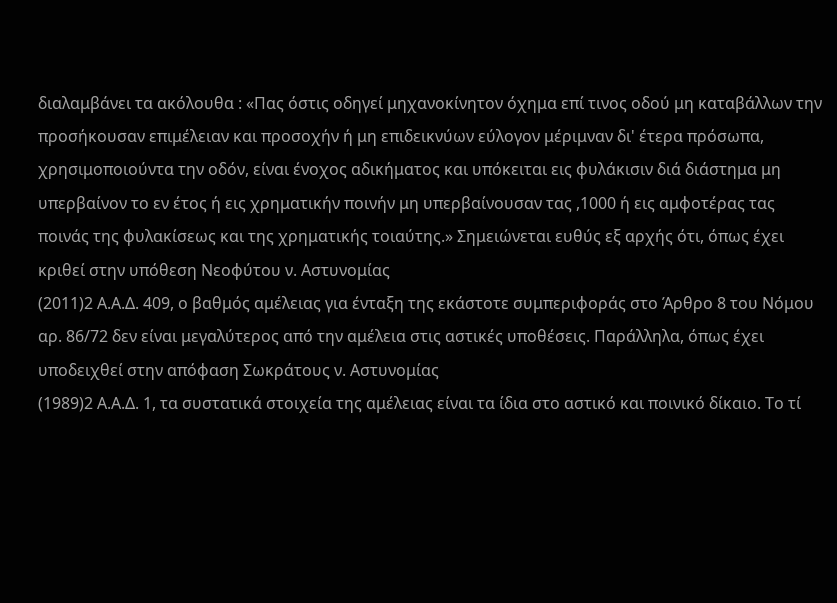διαλαμβάνει τα ακόλουθα : «Πας όστις οδηγεί μηχανοκίνητον όχημα επί τινος οδού μη καταβάλλων την προσήκουσαν επιμέλειαν και προσοχήν ή μη επιδεικνύων εύλογον μέριμναν δι' έτερα πρόσωπα, χρησιμοποιούντα την οδόν, είναι ένοχος αδικήματος και υπόκειται εις φυλάκισιν διά διάστημα μη υπερβαίνον το εν έτος ή εις χρηματικήν ποινήν μη υπερβαίνουσαν τας ,1000 ή εις αμφοτέρας τας ποινάς της φυλακίσεως και της χρηματικής τοιαύτης.» Σημειώνεται ευθύς εξ αρχής ότι, όπως έχει κριθεί στην υπόθεση Νεοφύτου ν. Αστυνομίας
(2011)2 Α.Α.Δ. 409, ο βαθμός αμέλειας για ένταξη της εκάστοτε συμπεριφοράς στο Άρθρο 8 του Νόμου αρ. 86/72 δεν είναι μεγαλύτερος από την αμέλεια στις αστικές υποθέσεις. Παράλληλα, όπως έχει υποδειχθεί στην απόφαση Σωκράτους ν. Αστυνομίας
(1989)2 Α.Α.Δ. 1, τα συστατικά στοιχεία της αμέλειας είναι τα ίδια στο αστικό και ποινικό δίκαιο. Το τί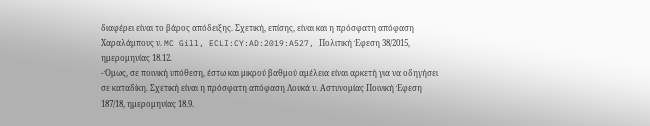διαφέρει είναι το βάρος απόδειξης. Σχετική, επίσης, είναι και η πρόσφατη απόφαση Χαραλάμπους ν. MC Gill, ECLI:CY:AD:2019:A527, Πολιτική Έφεση 38/2015, ημερομηνίας 18.12.
- Όμως, σε ποινική υπόθεση, έστω και μικρού βαθμού αμέλεια είναι αρκετή για να οδηγήσει σε καταδίκη. Σχετική είναι η πρόσφατη απόφαση Λουκά ν. Αστυνομίας Ποινική Έφεση 187/18, ημερομηνίας 18.9.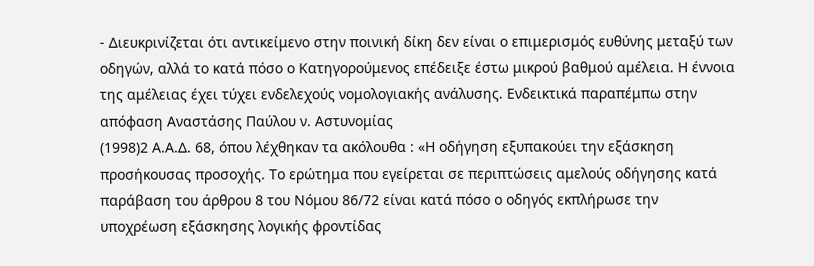- Διευκρινίζεται ότι αντικείμενο στην ποινική δίκη δεν είναι ο επιμερισμός ευθύνης μεταξύ των οδηγών, αλλά το κατά πόσο ο Κατηγορούμενος επέδειξε έστω μικρού βαθμού αμέλεια. Η έννοια της αμέλειας έχει τύχει ενδελεχούς νομολογιακής ανάλυσης. Ενδεικτικά παραπέμπω στην απόφαση Αναστάσης Παύλου ν. Αστυνομίας
(1998)2 Α.Α.Δ. 68, όπου λέχθηκαν τα ακόλουθα : «Η οδήγηση εξυπακούει την εξάσκηση προσήκουσας προσοχής. Το ερώτημα που εγείρεται σε περιπτώσεις αμελούς οδήγησης κατά παράβαση του άρθρου 8 του Νόμου 86/72 είναι κατά πόσο ο οδηγός εκπλήρωσε την υποχρέωση εξάσκησης λογικής φροντίδας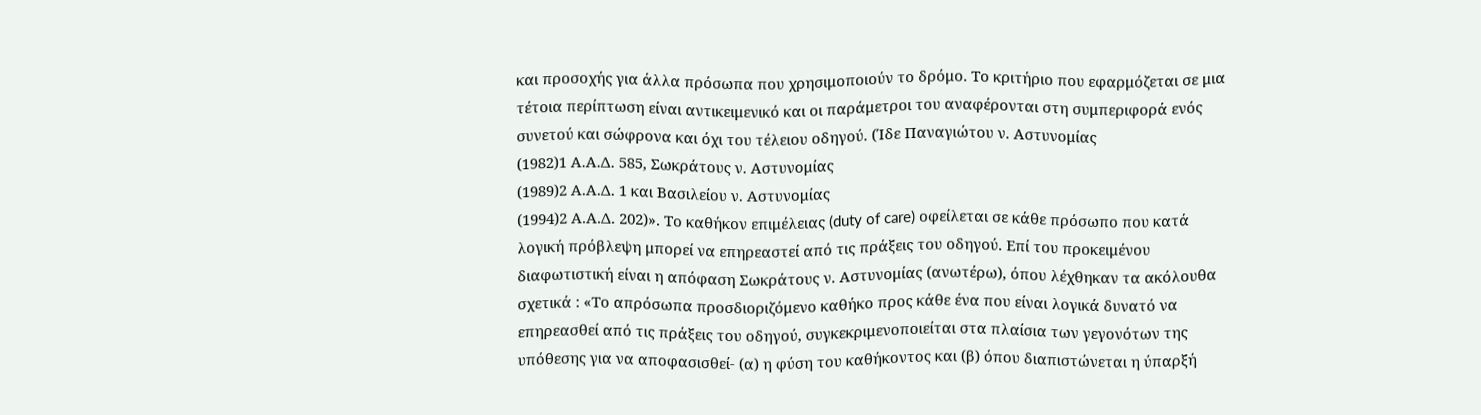και προσοχής για άλλα πρόσωπα που χρησιμοποιούν το δρόμο. Το κριτήριο που εφαρμόζεται σε μια τέτοια περίπτωση είναι αντικειμενικό και οι παράμετροι του αναφέρονται στη συμπεριφορά ενός συνετού και σώφρονα και όχι του τέλειου οδηγού. (Ίδε Παναγιώτου ν. Αστυνομίας
(1982)1 Α.Α.Δ. 585, Σωκράτους ν. Αστυνομίας
(1989)2 Α.Α.Δ. 1 και Βασιλείου ν. Αστυνομίας
(1994)2 Α.Α.Δ. 202)». Το καθήκον επιμέλειας (duty of care) οφείλεται σε κάθε πρόσωπο που κατά λογική πρόβλεψη μπορεί να επηρεαστεί από τις πράξεις του οδηγού. Επί του προκειμένου διαφωτιστική είναι η απόφαση Σωκράτους ν. Αστυνομίας (ανωτέρω), όπου λέχθηκαν τα ακόλουθα σχετικά : «Το απρόσωπα προσδιοριζόμενο καθήκο προς κάθε ένα που είναι λογικά δυνατό να επηρεασθεί από τις πράξεις του οδηγού, συγκεκριμενοποιείται στα πλαίσια των γεγονότων της υπόθεσης για να αποφασισθεί- (α) η φύση του καθήκοντος και (β) όπου διαπιστώνεται η ύπαρξή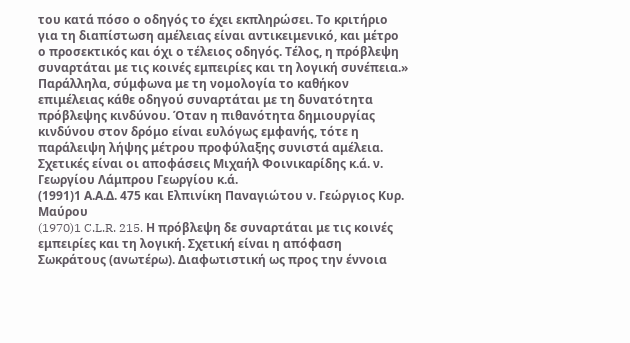του κατά πόσο ο οδηγός το έχει εκπληρώσει. Το κριτήριο για τη διαπίστωση αμέλειας είναι αντικειμενικό, και μέτρο ο προσεκτικός και όχι ο τέλειος οδηγός. Τέλος, η πρόβλεψη συναρτάται με τις κοινές εμπειρίες και τη λογική συνέπεια.» Παράλληλα, σύμφωνα με τη νομολογία το καθήκον επιμέλειας κάθε οδηγού συναρτάται με τη δυνατότητα πρόβλεψης κινδύνου. Όταν η πιθανότητα δημιουργίας κινδύνου στον δρόμο είναι ευλόγως εμφανής, τότε η παράλειψη λήψης μέτρου προφύλαξης συνιστά αμέλεια. Σχετικές είναι οι αποφάσεις Μιχαήλ Φοινικαρίδης κ.ά. ν. Γεωργίου Λάμπρου Γεωργίου κ.ά.
(1991)1 Α.Α.Δ. 475 και Ελπινίκη Παναγιώτου ν. Γεώργιος Κυρ. Μαύρου
(1970)1 C.L.R. 215. Η πρόβλεψη δε συναρτάται με τις κοινές εμπειρίες και τη λογική. Σχετική είναι η απόφαση Σωκράτους (ανωτέρω). Διαφωτιστική ως προς την έννοια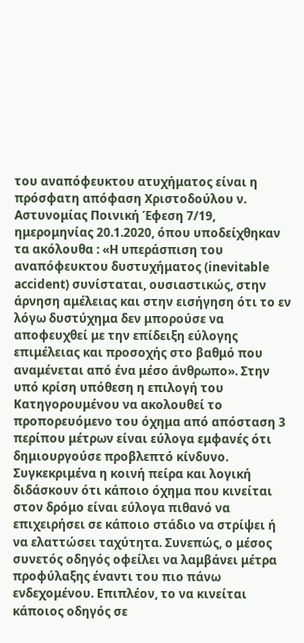του αναπόφευκτου ατυχήματος είναι η πρόσφατη απόφαση Χριστοδούλου ν. Αστυνομίας Ποινική Έφεση 7/19, ημερομηνίας 20.1.2020, όπου υποδείχθηκαν τα ακόλουθα : «Η υπεράσπιση του αναπόφευκτου δυστυχήματος (inevitable accident) συνίσταται, ουσιαστικώς, στην άρνηση αμέλειας και στην εισήγηση ότι το εν λόγω δυστύχημα δεν μπορούσε να αποφευχθεί με την επίδειξη εύλογης επιμέλειας και προσοχής στο βαθμό που αναμένεται από ένα μέσο άνθρωπο». Στην υπό κρίση υπόθεση η επιλογή του Κατηγορουμένου να ακολουθεί το προπορευόμενο του όχημα από απόσταση 3 περίπου μέτρων είναι εύλογα εμφανές ότι δημιουργούσε προβλεπτό κίνδυνο. Συγκεκριμένα η κοινή πείρα και λογική διδάσκουν ότι κάποιο όχημα που κινείται στον δρόμο είναι εύλογα πιθανό να επιχειρήσει σε κάποιο στάδιο να στρίψει ή να ελαττώσει ταχύτητα. Συνεπώς, ο μέσος συνετός οδηγός οφείλει να λαμβάνει μέτρα προφύλαξης έναντι του πιο πάνω ενδεχομένου. Επιπλέον, το να κινείται κάποιος οδηγός σε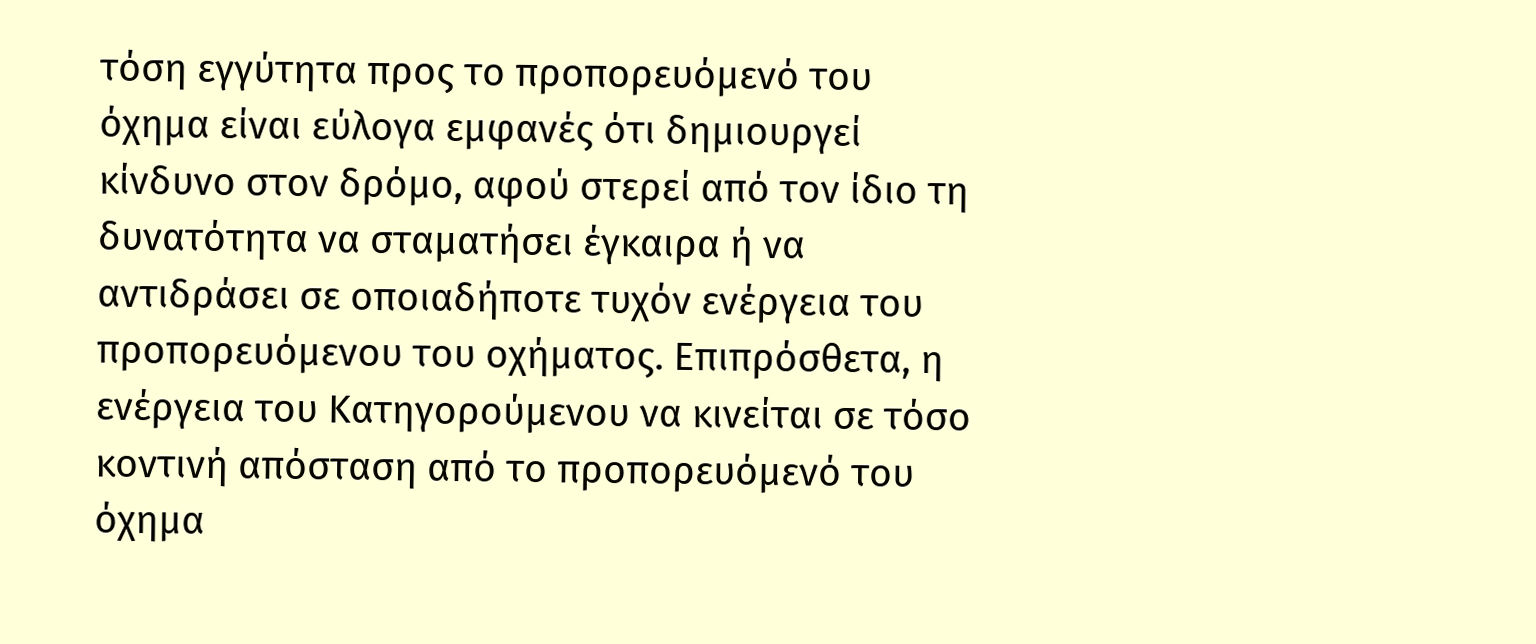τόση εγγύτητα προς το προπορευόμενό του όχημα είναι εύλογα εμφανές ότι δημιουργεί κίνδυνο στον δρόμο, αφού στερεί από τον ίδιο τη δυνατότητα να σταματήσει έγκαιρα ή να αντιδράσει σε οποιαδήποτε τυχόν ενέργεια του προπορευόμενου του οχήματος. Επιπρόσθετα, η ενέργεια του Κατηγορούμενου να κινείται σε τόσο κοντινή απόσταση από το προπορευόμενό του όχημα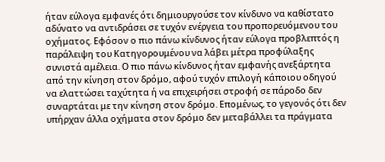ήταν εύλογα εμφανές ότι δημιουργούσε τον κίνδυνο να καθίστατο αδύνατο να αντιδράσει σε τυχόν ενέργεια του προπορευόμενου του οχήματος. Εφόσον ο πιο πάνω κίνδυνος ήταν εύλογα προβλεπτός η παράλειψη του Κατηγορουμένου να λάβει μέτρα προφύλαξης συνιστά αμέλεια. Ο πιο πάνω κίνδυνος ήταν εμφανής ανεξάρτητα από την κίνηση στον δρόμο, αφού τυχόν επιλογή κάποιου οδηγού να ελαττώσει ταχύτητα ή να επιχειρήσει στροφή σε πάροδο δεν συναρτάται με την κίνηση στον δρόμο. Επομένως, το γεγονός ότι δεν υπήρχαν άλλα οχήματα στον δρόμο δεν μεταβάλλει τα πράγματα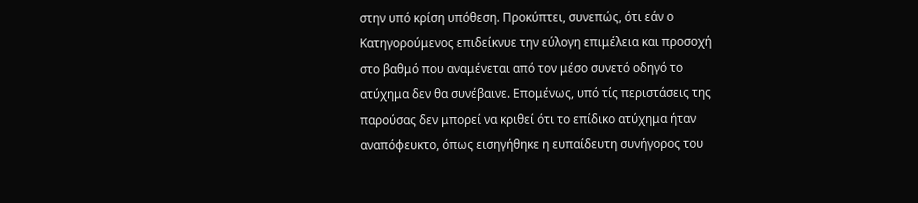στην υπό κρίση υπόθεση. Προκύπτει, συνεπώς, ότι εάν ο Κατηγορούμενος επιδείκνυε την εύλογη επιμέλεια και προσοχή στο βαθμό που αναμένεται από τον μέσο συνετό οδηγό το ατύχημα δεν θα συνέβαινε. Επομένως, υπό τίς περιστάσεις της παρούσας δεν μπορεί να κριθεί ότι το επίδικο ατύχημα ήταν αναπόφευκτο, όπως εισηγήθηκε η ευπαίδευτη συνήγορος του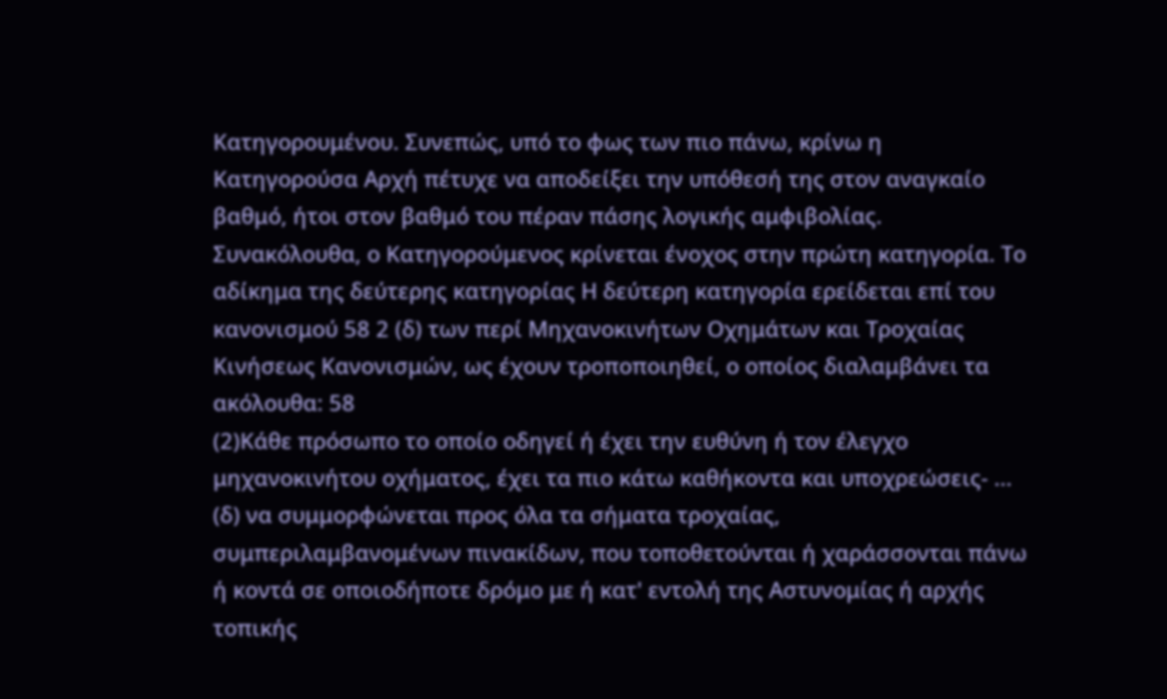Κατηγορουμένου. Συνεπώς, υπό το φως των πιο πάνω, κρίνω η Κατηγορούσα Αρχή πέτυχε να αποδείξει την υπόθεσή της στον αναγκαίο βαθμό, ήτοι στον βαθμό του πέραν πάσης λογικής αμφιβολίας. Συνακόλουθα, ο Κατηγορούμενος κρίνεται ένοχος στην πρώτη κατηγορία. Το αδίκημα της δεύτερης κατηγορίας Η δεύτερη κατηγορία ερείδεται επί του κανονισμού 58 2 (δ) των περί Μηχανοκινήτων Οχημάτων και Τροχαίας Κινήσεως Κανονισμών, ως έχουν τροποποιηθεί, ο οποίος διαλαμβάνει τα ακόλουθα: 58
(2)Κάθε πρόσωπο το οποίο οδηγεί ή έχει την ευθύνη ή τον έλεγχο μηχανοκινήτου οχήματος, έχει τα πιο κάτω καθήκοντα και υποχρεώσεις- ... (δ) να συμμορφώνεται προς όλα τα σήματα τροχαίας, συμπεριλαμβανομένων πινακίδων, που τοποθετούνται ή χαράσσονται πάνω ή κοντά σε οποιοδήποτε δρόμο με ή κατ' εντολή της Αστυνομίας ή αρχής τοπικής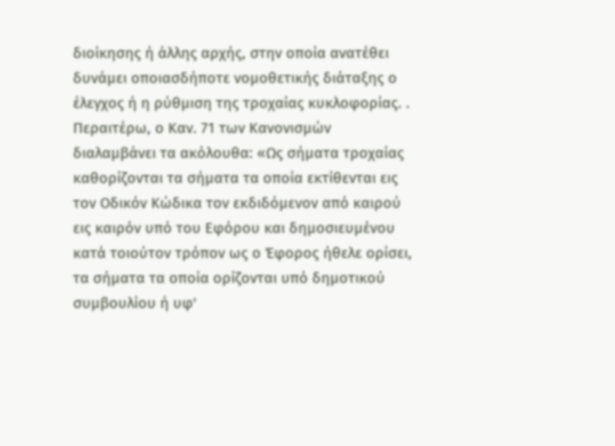διοίκησης ή άλλης αρχής, στην οποία ανατέθει δυνάμει οποιασδήποτε νομοθετικής διάταξης ο έλεγχος ή η ρύθμιση της τροχαίας κυκλοφορίας. . Περαιτέρω, ο Καν. 71 των Κανονισμών διαλαμβάνει τα ακόλουθα: «Ως σήματα τροχαίας καθορίζονται τα σήματα τα οποία εκτίθενται εις τον Οδικόν Κώδικα τον εκδιδόμενον από καιρού εις καιρόν υπό του Εφόρου και δημοσιευμένου κατά τοιούτον τρόπον ως ο Έφορος ήθελε ορίσει, τα σήματα τα οποία ορίζονται υπό δημοτικού συμβουλίου ή υφ'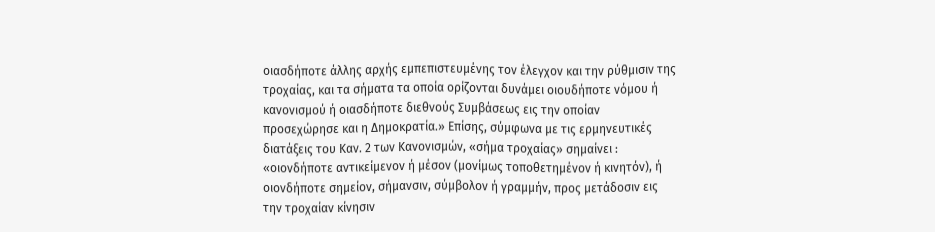οιασδήποτε άλλης αρχής εμπεπιστευμένης τον έλεγχον και την ρύθμισιν της τροχαίας, και τα σήματα τα οποία ορίζονται δυνάμει οιουδήποτε νόμου ή κανονισμού ή οιασδήποτε διεθνούς Συμβάσεως εις την οποίαν προσεχώρησε και η Δημοκρατία.» Επίσης, σύμφωνα με τις ερμηνευτικές διατάξεις του Καν. 2 των Κανονισμών, «σήμα τροχαίας» σημαίνει : «οιονδήποτε αντικείμενον ή μέσον (μονίμως τοποθετημένον ή κινητόν), ή οιονδήποτε σημείον, σήμανσιν, σύμβολον ή γραμμήν, προς μετάδοσιν εις την τροχαίαν κίνησιν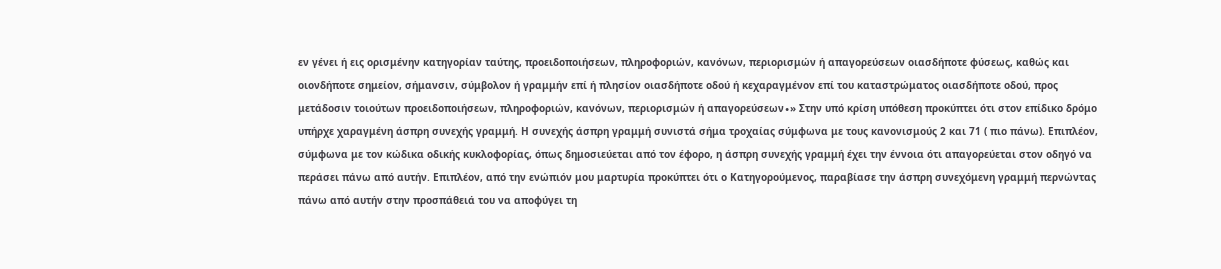εν γένει ή εις ορισμένην κατηγορίαν ταύτης, προειδοποιήσεων, πληροφοριών, κανόνων, περιορισμών ή απαγορεύσεων οιασδήποτε φύσεως, καθώς και οιονδήποτε σημείον, σήμανσιν, σύμβολον ή γραμμήν επί ή πλησίον οιασδήποτε οδού ή κεχαραγμένον επί του καταστρώματος οιασδήποτε οδού, προς μετάδοσιν τοιούτων προειδοποιήσεων, πληροφοριών, κανόνων, περιορισμών ή απαγορεύσεων∙» Στην υπό κρίση υπόθεση προκύπτει ότι στον επίδικο δρόμο υπήρχε χαραγμένη άσπρη συνεχής γραμμή. Η συνεχής άσπρη γραμμή συνιστά σήμα τροχαίας σύμφωνα με τους κανονισμούς 2 και 71 ( πιο πάνω). Επιπλέον, σύμφωνα με τον κώδικα οδικής κυκλοφορίας, όπως δημοσιεύεται από τον έφορο, η άσπρη συνεχής γραμμή έχει την έννοια ότι απαγορεύεται στον οδηγό να περάσει πάνω από αυτήν. Επιπλέον, από την ενώπιόν μου μαρτυρία προκύπτει ότι ο Κατηγορούμενος, παραβίασε την άσπρη συνεχόμενη γραμμή περνώντας πάνω από αυτήν στην προσπάθειά του να αποφύγει τη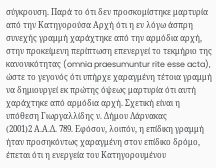σύγκρουση. Παρά το ότι δεν προσκομίστηκε μαρτυρία από την Κατηγορούσα Αρχή ότι η εν λόγω άσπρη συνεχής γραμμή χαράχτηκε από την αρμόδια αρχή, στην προκείμενη περίπτωση επενεργεί το τεκμήριο της κανονικότητας (omnia praesumuntur rite esse acta), ώστε το γεγονός ότι υπήρχε χαραγμένη τέτοια γραμμή να δημιουργεί εκ πρώτης όψεως μαρτυρία ότι αυτή χαράχτηκε από αρμόδια αρχή. Σχετική είναι η υπόθεση Γιωργαλλίδης ν. Δήμου Λάρνακας
(2001)2 Α.Α.Δ. 789. Εφόσον, λοιπόν, η επίδικη γραμμή ήταν προσηκόντως χαραγμένη στον επίδικο δρόμο, έπεται ότι η ενεργεία του Κατηγορουμένου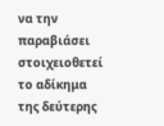να την παραβιάσει στοιχειοθετεί το αδίκημα της δεύτερης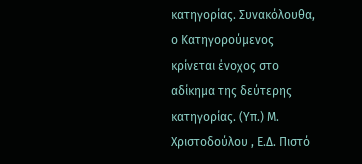κατηγορίας. Συνακόλουθα, ο Κατηγορούμενος κρίνεται ένοχος στο αδίκημα της δεύτερης κατηγορίας. (Υπ.) Μ. Χριστοδούλου , Ε.Δ. Πιστό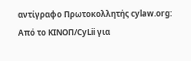αντίγραφο Πρωτοκολλητής cylaw.org: Από το ΚΙΝOΠ/CyLii για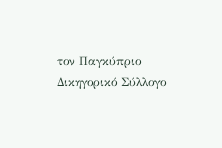τον Παγκύπριο Δικηγορικό Σύλλογο